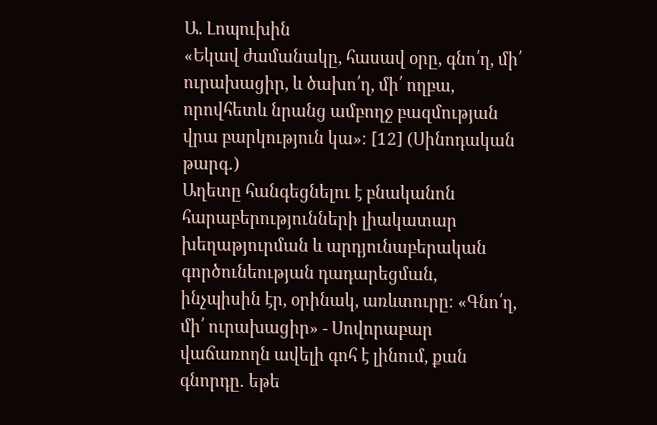Ա. Լոպուխին
«Եկավ ժամանակը, հասավ օրը, գնո՛ղ, մի՛ ուրախացիր, և ծախո՛ղ, մի՛ ողբա, որովհետև նրանց ամբողջ բազմության վրա բարկություն կա»։ [12] (Սինոդական թարգ․)
Աղետը հանգեցնելու է բնականոն հարաբերությունների լիակատար խեղաթյուրման և արդյունաբերական գործունեության դադարեցման, ինչպիսին էր, օրինակ, առևտուրը։ «Գնո՛ղ, մի՛ ուրախացիր» - Սովորաբար վաճառողն ավելի գոհ է լինում, քան գնորդը․ եթե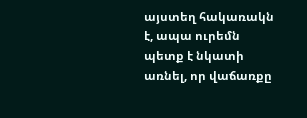այստեղ հակառակն է, ապա ուրեմն պետք է նկատի առնել, որ վաճառքը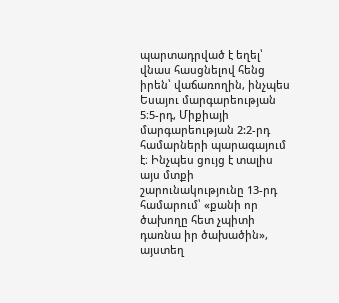պարտադրված է եղել՝ վնաս հասցնելով հենց իրեն՝ վաճառողին, ինչպես Եսայու մարգարեության 5։5-րդ, Միքիայի մարգարեության 2:2-րդ համարների պարագայում է։ Ինչպես ցույց է տալիս այս մտքի շարունակությունը 13-րդ համարում՝ «քանի որ ծախողը հետ չպիտի դառնա իր ծախածին», այստեղ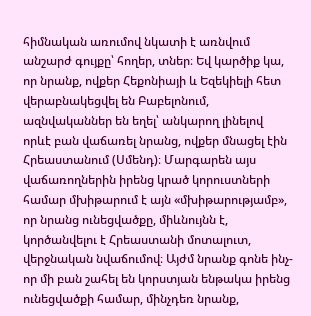հիմնական առումով նկատի է առնվում անշարժ գույքը՝ հողեր, տներ։ Եվ կարծիք կա, որ նրանք, ովքեր Հեքոնիայի և Եզեկիելի հետ վերաբնակեցվել են Բաբելոնում, ազնվականներ են եղել՝ անկարող լինելով որևէ բան վաճառել նրանց, ովքեր մնացել էին Հրեաստանում (Սմենդ)։ Մարգարեն այս վաճառողներին իրենց կրած կորուստների համար մխիթարում է այն «մխիթարությամբ», որ նրանց ունեցվածքը, միևնույնն է, կործանվելու է Հրեաստանի մոտալուտ, վերջնական նվաճումով։ Այժմ նրանք գոնե ինչ-որ մի բան շահել են կորստյան ենթակա իրենց ունեցվածքի համար, մինչդեռ նրանք,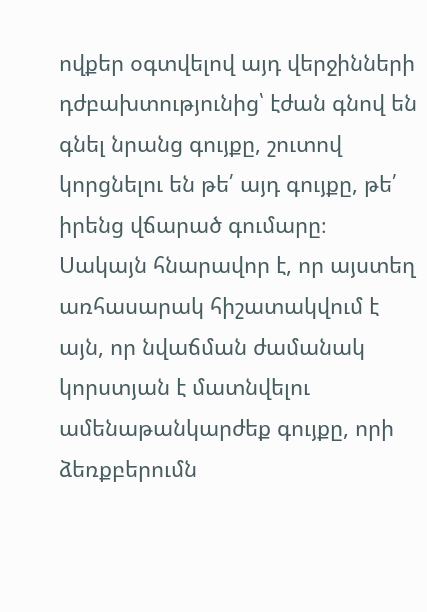ովքեր օգտվելով այդ վերջինների դժբախտությունից՝ էժան գնով են գնել նրանց գույքը, շուտով կորցնելու են թե՛ այդ գույքը, թե՛ իրենց վճարած գումարը։ Սակայն հնարավոր է, որ այստեղ առհասարակ հիշատակվում է այն, որ նվաճման ժամանակ կորստյան է մատնվելու ամենաթանկարժեք գույքը, որի ձեռքբերումն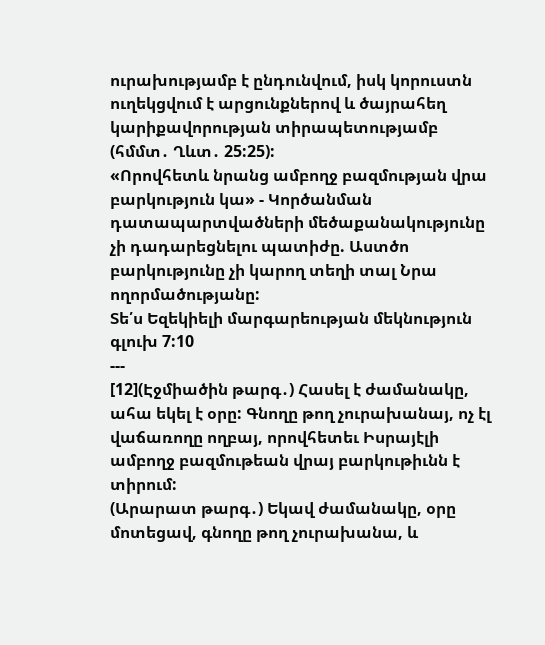ուրախությամբ է ընդունվում, իսկ կորուստն ուղեկցվում է արցունքներով և ծայրահեղ կարիքավորության տիրապետությամբ (հմմտ․ Ղևտ․ 25:25):
«Որովհետև նրանց ամբողջ բազմության վրա բարկություն կա» - Կործանման դատապարտվածների մեծաքանակությունը չի դադարեցնելու պատիժը. Աստծո բարկությունը չի կարող տեղի տալ Նրա ողորմածությանը:
Տե՛ս Եզեկիելի մարգարեության մեկնություն գլուխ 7:10
---
[12](Էջմիածին թարգ․) Հասել է ժամանակը, ահա եկել է օրը: Գնողը թող չուրախանայ, ոչ էլ վաճառողը ողբայ, որովհետեւ Իսրայէլի ամբողջ բազմութեան վրայ բարկութիւնն է տիրում:
(Արարատ թարգ․) Եկավ ժամանակը, օրը մոտեցավ, գնողը թող չուրախանա, և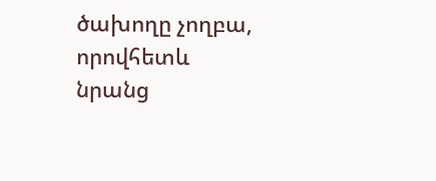ծախողը չողբա, որովհետև նրանց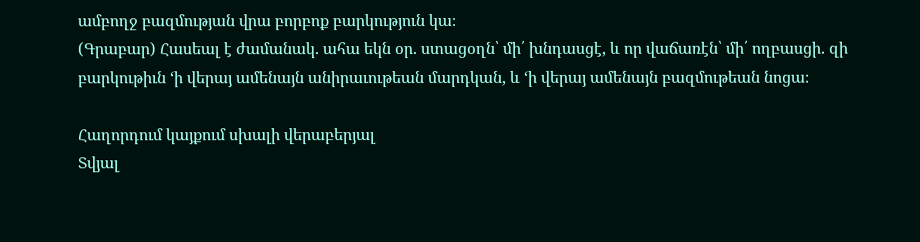ամբողջ բազմության վրա բորբոք բարկություն կա։
(Գրաբար) Հասեալ է ժամանակ. ահա եկն օր. ստացօղն՝ մի՛ խնդասցէ, և որ վաճառէն՝ մի՛ ողբասցի. զի բարկութիւն ‘ի վերայ ամենայն անիրաւութեան մարդկան, և ‘ի վերայ ամենայն բազմութեան նոցա։

Հաղորդում կայքում սխալի վերաբերյալ
Տվյալ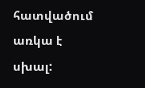հատվածում առկա է սխալ: